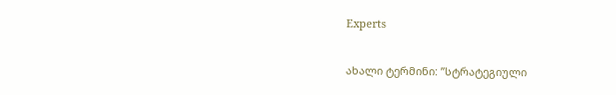Experts

ახალი ტერმინი: ”სტრატეგიული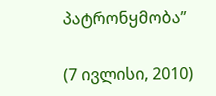პატრონყმობა”

(7 ივლისი, 2010)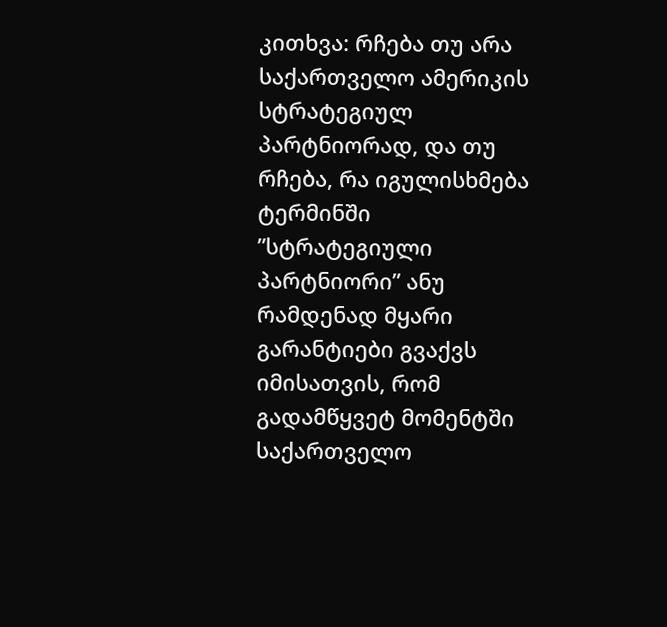კითხვა: რჩება თუ არა საქართველო ამერიკის სტრატეგიულ პარტნიორად, და თუ რჩება, რა იგულისხმება ტერმინში ”სტრატეგიული პარტნიორი” ანუ რამდენად მყარი გარანტიები გვაქვს იმისათვის, რომ გადამწყვეტ მომენტში საქართველო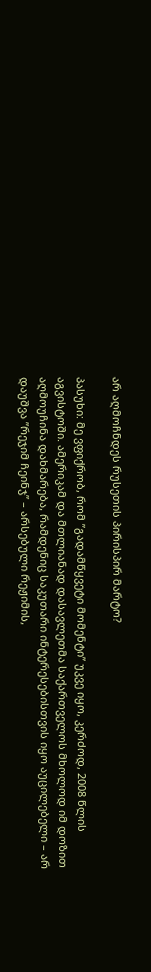არ აღმოჩნდეს რუსეთის პირისპირ მარტო?

პასუხი: მე ვფიქრობ, რომ ”გადამწყვეტი მომენტი” უკვე იყო, კერძოდ, 2008 წლის აგვისტოში. ამერიკამ და მთლიანად დასავლეთმა საქართველოს მხოლოდ იმ დოზით აღმოუჩინა დახმარება, რამდენიც საკუთარი ინტერესებისთვის იყო აუცილებელი – არ დაუშვა ”რეჯიმ ჩეინჯ” – არსებული რეჟიმის,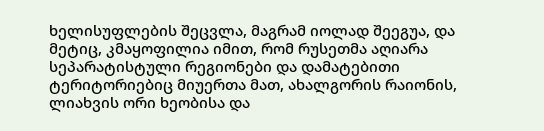ხელისუფლების შეცვლა, მაგრამ იოლად შეეგუა, და მეტიც, კმაყოფილია იმით, რომ რუსეთმა აღიარა სეპარატისტული რეგიონები და დამატებითი ტერიტორიებიც მიუერთა მათ, ახალგორის რაიონის, ლიახვის ორი ხეობისა და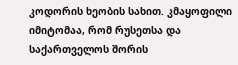კოდორის ხეობის სახით. კმაყოფილი იმიტომაა, რომ რუსეთსა და საქართველოს შორის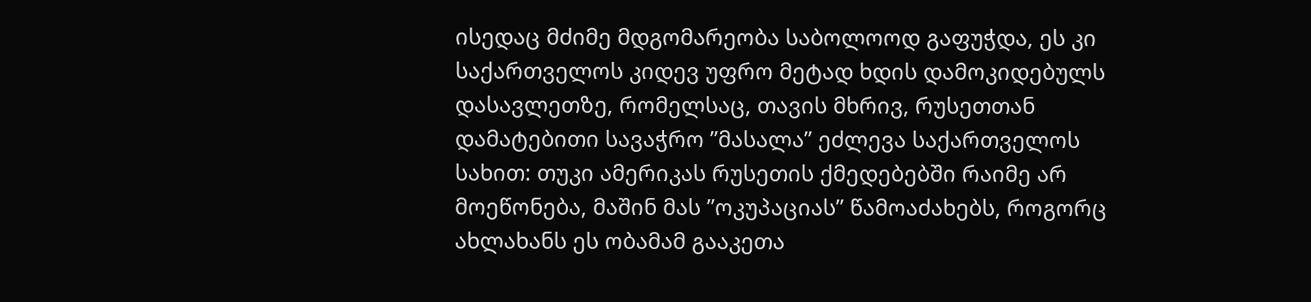ისედაც მძიმე მდგომარეობა საბოლოოდ გაფუჭდა, ეს კი საქართველოს კიდევ უფრო მეტად ხდის დამოკიდებულს დასავლეთზე, რომელსაც, თავის მხრივ, რუსეთთან დამატებითი სავაჭრო ”მასალა” ეძლევა საქართველოს სახით: თუკი ამერიკას რუსეთის ქმედებებში რაიმე არ მოეწონება, მაშინ მას ”ოკუპაციას” წამოაძახებს, როგორც ახლახანს ეს ობამამ გააკეთა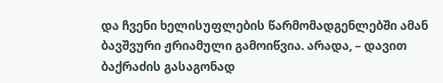და ჩვენი ხელისუფლების წარმომადგენლებში ამან ბავშვური ჟრიამული გამოიწვია. არადა, – დავით ბაქრაძის გასაგონად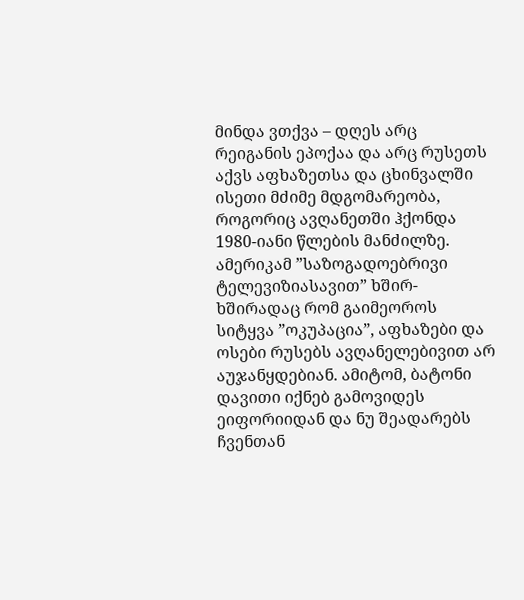მინდა ვთქვა – დღეს არც რეიგანის ეპოქაა და არც რუსეთს აქვს აფხაზეთსა და ცხინვალში ისეთი მძიმე მდგომარეობა, როგორიც ავღანეთში ჰქონდა 1980-იანი წლების მანძილზე. ამერიკამ ”საზოგადოებრივი ტელევიზიასავით” ხშირ-ხშირადაც რომ გაიმეოროს სიტყვა ”ოკუპაცია”, აფხაზები და ოსები რუსებს ავღანელებივით არ აუჯანყდებიან. ამიტომ, ბატონი დავითი იქნებ გამოვიდეს ეიფორიიდან და ნუ შეადარებს ჩვენთან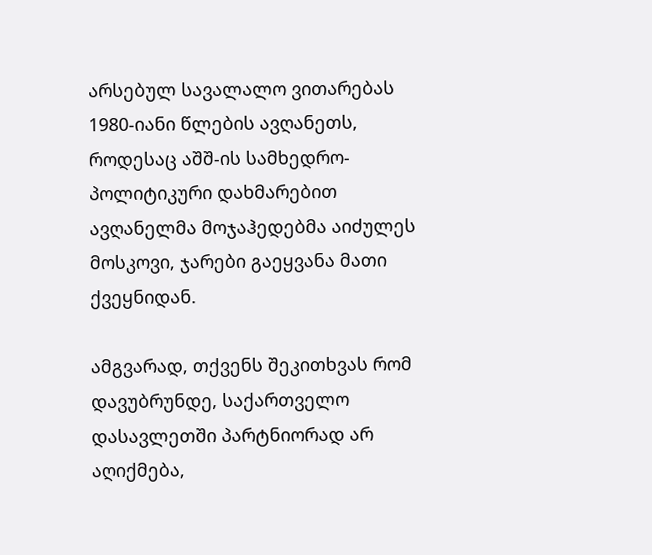არსებულ სავალალო ვითარებას 1980-იანი წლების ავღანეთს, როდესაც აშშ-ის სამხედრო-პოლიტიკური დახმარებით ავღანელმა მოჯაჰედებმა აიძულეს მოსკოვი, ჯარები გაეყვანა მათი ქვეყნიდან.

ამგვარად, თქვენს შეკითხვას რომ დავუბრუნდე, საქართველო დასავლეთში პარტნიორად არ აღიქმება,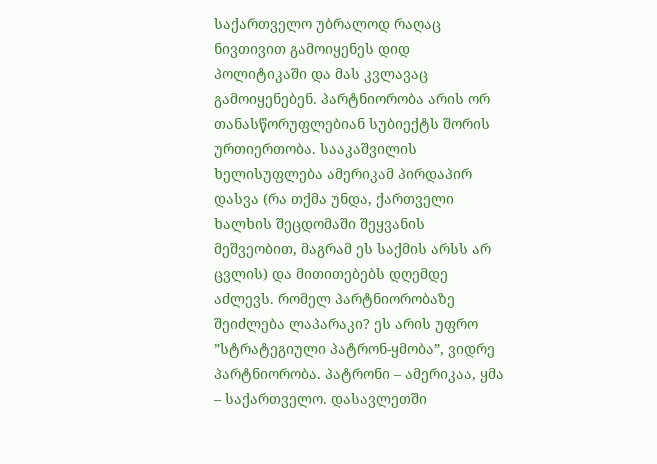საქართველო უბრალოდ რაღაც ნივთივით გამოიყენეს დიდ პოლიტიკაში და მას კვლავაც გამოიყენებენ. პარტნიორობა არის ორ თანასწორუფლებიან სუბიექტს შორის ურთიერთობა. სააკაშვილის ხელისუფლება ამერიკამ პირდაპირ დასვა (რა თქმა უნდა, ქართველი ხალხის შეცდომაში შეყვანის მეშვეობით, მაგრამ ეს საქმის არსს არ ცვლის) და მითითებებს დღემდე აძლევს. რომელ პარტნიორობაზე შეიძლება ლაპარაკი? ეს არის უფრო ”სტრატეგიული პატრონ-ყმობა”, ვიდრე პარტნიორობა. პატრონი – ამერიკაა, ყმა – საქართველო. დასავლეთში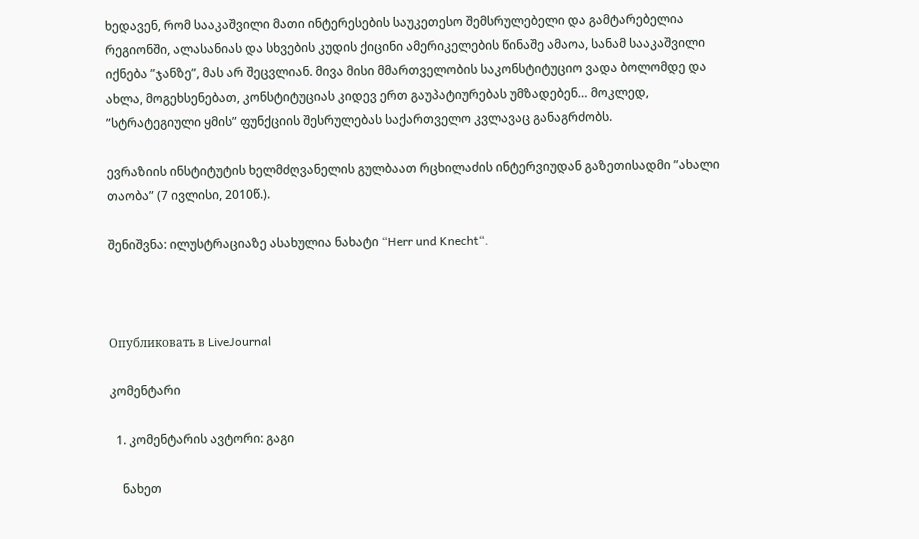ხედავენ, რომ სააკაშვილი მათი ინტერესების საუკეთესო შემსრულებელი და გამტარებელია რეგიონში, ალასანიას და სხვების კუდის ქიცინი ამერიკელების წინაშე ამაოა, სანამ სააკაშვილი იქნება ”ჯანზე”, მას არ შეცვლიან. მივა მისი მმართველობის საკონსტიტუციო ვადა ბოლომდე და ახლა, მოგეხსენებათ, კონსტიტუციას კიდევ ერთ გაუპატიურებას უმზადებენ… მოკლედ, ”სტრატეგიული ყმის” ფუნქციის შესრულებას საქართველო კვლავაც განაგრძობს.

ევრაზიის ინსტიტუტის ხელმძღვანელის გულბაათ რცხილაძის ინტერვიუდან გაზეთისადმი ”ახალი თაობა” (7 ივლისი, 2010წ.).

შენიშვნა: ილუსტრაციაზე ასახულია ნახატი “Herr und Knecht“.



Опубликовать в LiveJournal

კომენტარი

  1. კომენტარის ავტორი: გაგი

    ნახეთ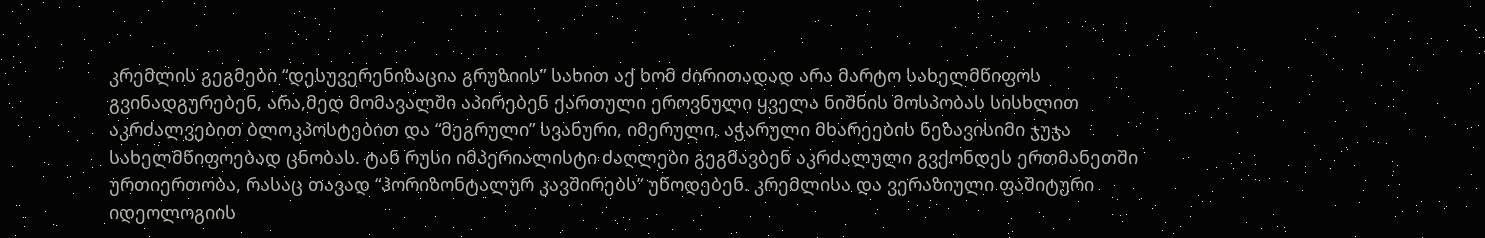კრემლის გეგმები “დესუვერენიზაცია გრუზიის” სახით აქ ხომ ძირითადად არა მარტო სახელმწიფოს გვინადგურებენ, არა,მედ მომავალში აპირებენ ქართული ეროვნული ყველა ნიშნის მოსპობას სისხლით აკრძალვებით ბლოკპოსტებით და “მეგრული” სვანური, იმერული, აჭარული მხარეების ნეზავისიმი ჯუჯა სახელმწიფოებად ცნობას. ტან რუსი იმპერიალისტი ძაღლები გეგმავბენ აკრძალული გვქონდეს ერთმანეთში ურთიერთობა, რასაც თავად “ჰორიზონტალურ კავშირებს” უწოდებენ. კრემლისა და ვერაზიული ფაშიტური იდეოლოგიის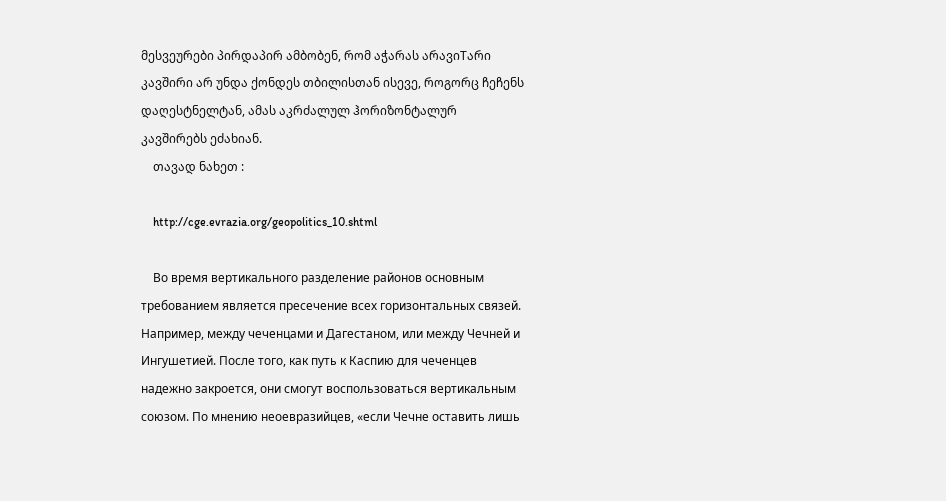მესვეურები პირდაპირ ამბობენ, რომ აჭარას არავიTარი კავშირი არ უნდა ქონდეს თბილისთან ისევე, როგორც ჩეჩენს დაღესტნელტან, ამას აკრძალულ ჰორიზონტალურ კავშირებს ეძახიან.
    თავად ნახეთ :

    http://cge.evrazia.org/geopolitics_10.shtml

    Во время вертикального разделение районов основным требованием является пресечение всех горизонтальных связей. Например, между чеченцами и Дагестаном, или между Чечней и Ингушетией. После того, как путь к Каспию для чеченцев надежно закроется, они смогут воспользоваться вертикальным союзом. По мнению неоевразийцев, «если Чечне оставить лишь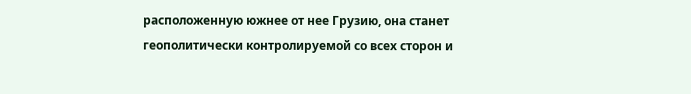расположенную южнее от нее Грузию, она станет геополитически контролируемой со всех сторон и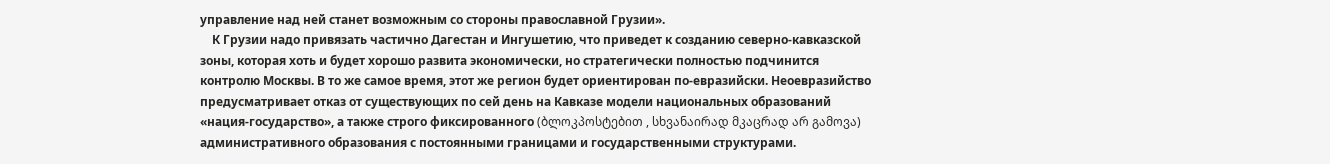управление над ней станет возможным со стороны православной Грузии».
    К Грузии надо привязать частично Дагестан и Ингушетию, что приведет к созданию северно-кавказской зоны, которая хоть и будет хорошо развита экономически, но стратегически полностью подчинится контролю Москвы. В то же самое время, этот же регион будет ориентирован по-евразийски. Неоевразийство предусматривает отказ от существующих по сей день на Кавказе модели национальных образований «нация-государство», а также строго фиксированного (ბლოკპოსტებით , სხვანაირად მკაცრად არ გამოვა) административного образования с постоянными границами и государственными структурами.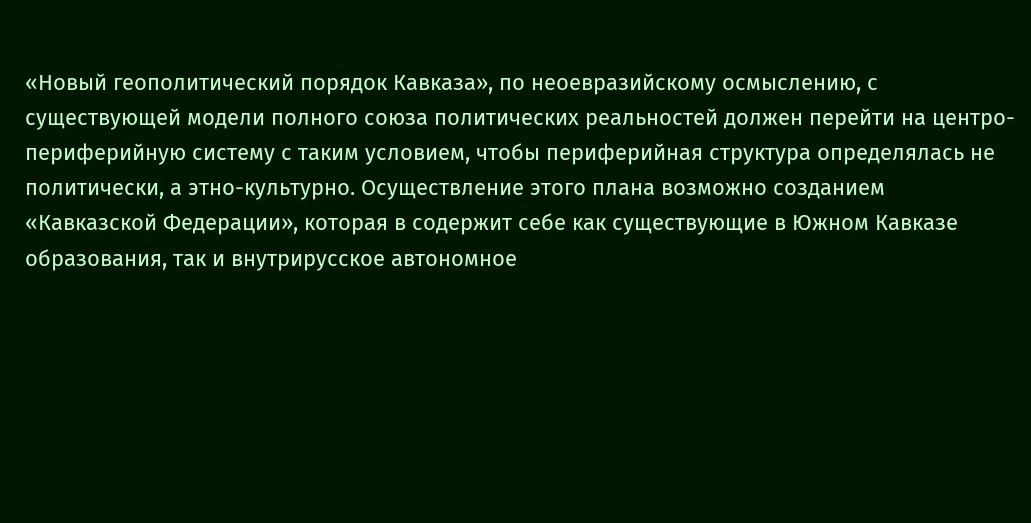«Новый геополитический порядок Кавказа», по неоевразийскому осмыслению, с существующей модели полного союза политических реальностей должен перейти на центро-периферийную систему с таким условием, чтобы периферийная структура определялась не политически, а этно-культурно. Осуществление этого плана возможно созданием «Кавказской Федерации», которая в содержит себе как существующие в Южном Кавказе образования, так и внутрирусское автономное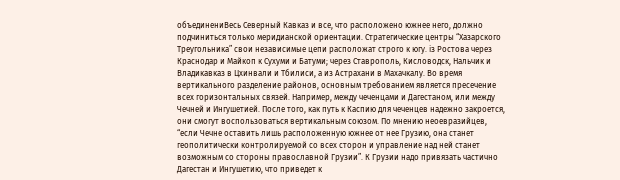объединениВесь Северный Кавказ и все, что расположено южнее него, должно подчиниться только меридианской ориентации. Стратегические центры “Хазарского Треугольника” свои независимые цепи расположат строго к югу. iз Ростова через Краснодар и Майкоп к Сухуми и Батуми; через Ставрополь, Кисловодск, Нальчик и Владикавказ в Цхинвали и Тбилиси, а из Астрахани в Махачкалу. Во время вертикального разделение районов, основным требованием является пресечение всех горизонтальных связей. Например, между чеченцами и Дагестаном, или между Чечней и Ингушетией. После того, как путь к Каспию для чеченцев надежно закроется, они смогут воспользоваться вертикальным союзом. По мнению неоевразийцев, “если Чечне оставить лишь расположенную южнее от нее Грузию, она станет геополитически контролируемой со всех сторон и управление над ней станет возможным со стороны православной Грузии”. К Грузии надо привязать частично Дагестан и Ингушетию, что приведет к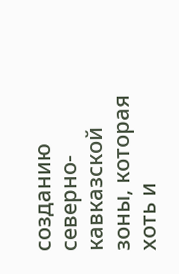созданию северно-кавказской зоны, которая хоть и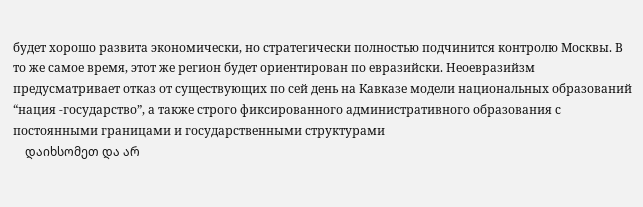будет хорошо развита экономически, но стратегически полностью подчинится контролю Москвы. В то же самое время, этот же регион будет ориентирован по евразийски. Неоевразийзм предусматривает отказ от существующих по сей день на Кавказе модели национальных образований “нация -государство”, а также строго фиксированного административного образования с постоянными границами и государственными структурами
    დაიხსომეთ და არ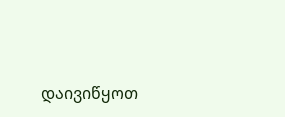დაივიწყოთ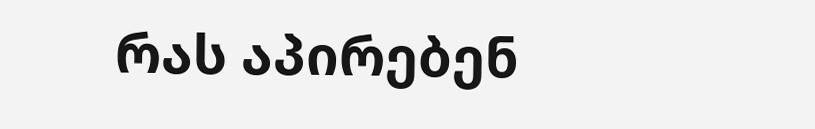რას აპირებენ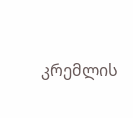კრემლის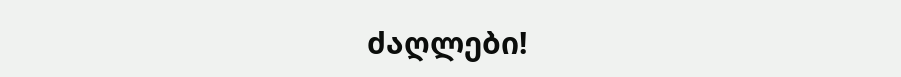ძაღლები!